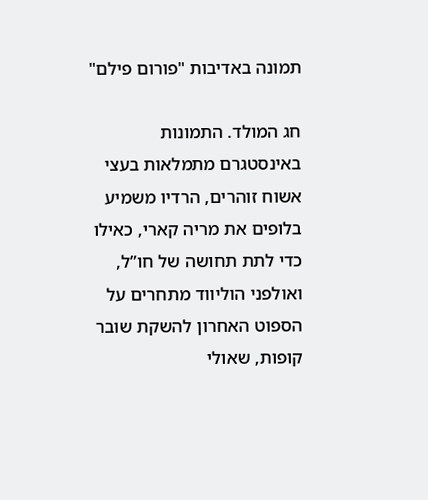תמונה באדיבות "פורום פילם"

חג המולד. התמונות באינסטגרם מתמלאות בעצי אשוח זוהרים, הרדיו משמיע בלופים את מריה קארי, כאילו כדי לתת תחושה של חו”ל, ואולפני הוליווד מתחרים על הספוט האחרון להשקת שובר קופות, שאולי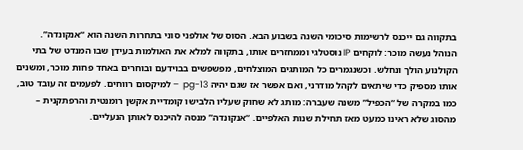בתקווה גם ייכנס לרשימות סיכומי השנה בשבוע הבא. הסוס של אולפני סוני בתחרות השנה הוא “אנקונדה”. הנוהל נעשה מוכר: לוקחים IP נוסטלגי וממחזרים אותו, בתקווה למלא את האולמות בעידן שבו המנדט של בתי הקולנוע הולך ונחלש. וכשנגמרים כל המותגים המוצלחים, מפשפשים בבוידעם ובוחרים באחד פחות מוכר, ומשנים אותו מספיק כדי שיתאים לקהל מודרני, ואם אפשר אז שגם יהיה pg-13  – למיקסום רווחים. לפעמים זה עובד טוב, כמו במקרה של “הכפיל” משנה שעברה: מותג לא שחוק שעליו הלבישו קומדיית אקשן רומנטית והרפתקנית – מהסוג שלא ראינו כמעט מאז תחילת שנות האלפיים. “אנקונדה” מנסה להיכנס לאותן הנעליים.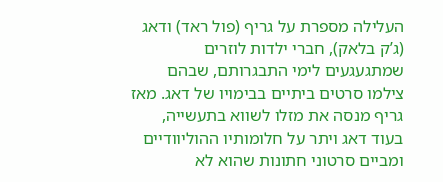העלילה מספרת על גריף (פול ראד) ודאג (ג’ק בלאק), חברי ילדות לוזרים שמתגעגעים לימי התבגרותם, שבהם צילמו סרטים ביתיים בבימויו של דאג. מאז גריף מנסה את מזלו לשווא בתעשייה, בעוד דאג ויתר על חלומותיו ההוליוודיים ומביים סרטוני חתונות שהוא לא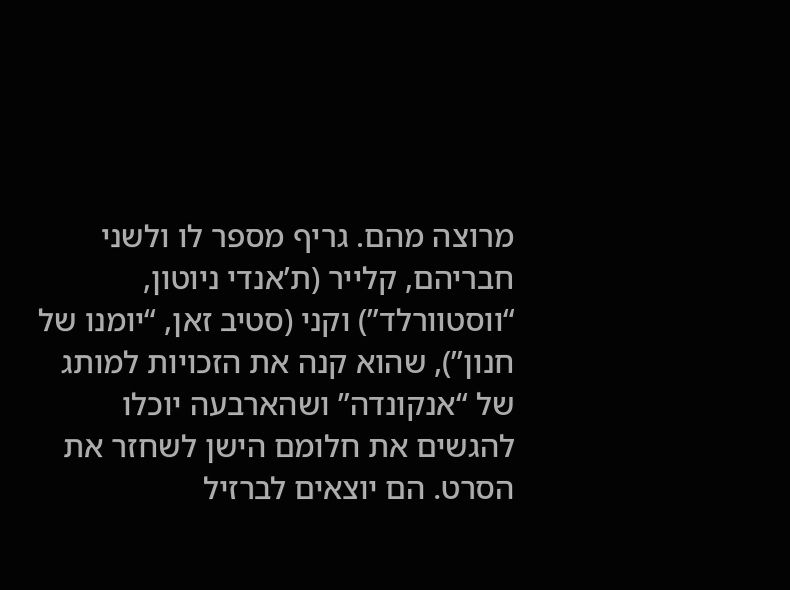מרוצה מהם. גריף מספר לו ולשני חבריהם, קלייר (ת’אנדי ניוטון, “ווסטוורלד”) וקני (סטיב זאן, “יומנו של חנון”), שהוא קנה את הזכויות למותג של “אנקונדה” ושהארבעה יוכלו להגשים את חלומם הישן לשחזר את הסרט. הם יוצאים לברזיל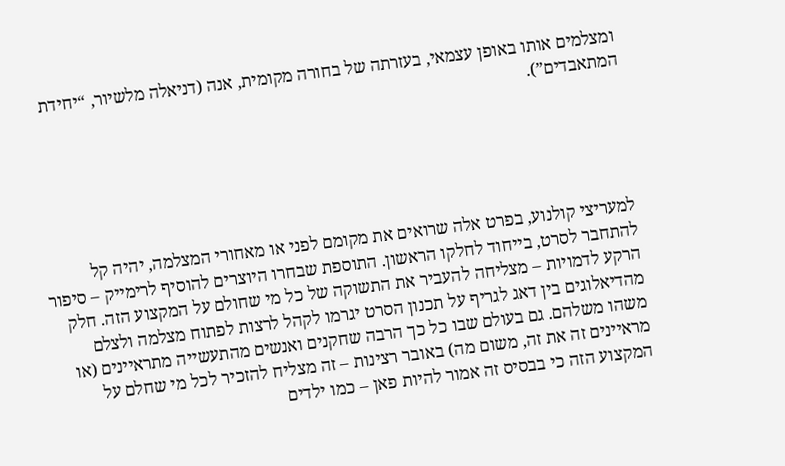ומצלמים אותו באופן עצמאי, בעזרתה של בחורה מקומית, אנה (דניאלה מלשיור, “יחידת המתאבדים”).





למעריצי קולנוע, בפרט אלה שרואים את מקומם לפני או מאחורי המצלמה, יהיה קל להתחבר לסרט, בייחוד לחלקו הראשון. התוספת שבחרו היוצרים להוסיף לרימייק – סיפור הרקע לדמויות – מצליחה להעביר את התשוקה של כל מי שחולם על המקצוע הזה. חלק מהדיאלוגים בין דאג לגריף על תכנון הסרט יגרמו לקהל לרצות לפתוח מצלמה ולצלם משהו משלהם. גם בעולם שבו כל כך הרבה שחקנים ואנשים מהתעשייה מתראיינים (או מראיינים זה את זה, משום מה) באובר רצינות – זה מצליח להזכיר לכל מי שחלם על המקצוע הזה כי בבסיס זה אמור להיות פאן – כמו ילדים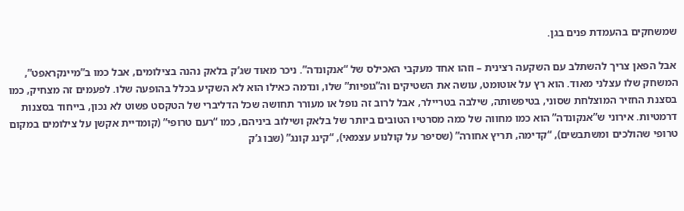שמשחקים בהעמדת פנים בגן.

אבל הפאן צריך להשתלב עם השקעה רצינית – וזהו אחד מעקבי האכילס של “אנקונדה”. ניכר מאוד שג’ק בלאק נהנה בצילומים, אבל כמו ב”מיינקראפט”, המשחק שלו עצלני מאוד. הוא רץ על אוטומט, עושה את השטיקים וה”גופיות” שלו, ונדמה כאילו הוא לא השקיע בכלל בהופעה שלו. לפעמים זה מצחיק, כמו בסצנת החזיר המוצלחת שסוני, בטיפשותה, שילבה בטריילר, אבל לרוב זה נופל או מעורר תחושה שכל הדליברי של הטקסט פשוט לא נכון, בייחוד בסצנות דרמטיות. אירוני ש”אנקונדה” הוא כמו מחווה של כמה מסרטיו הטובים ביותר של בלאק ושילוב ביניהם, כמו “רעם טרופי” (קומדיית אקשן על צילומים במקום טרופי שהולכים ומשתבשים), “קדימה, תריץ אחורה” (שסיפר על קולנוע עצמאי), “קינג קונג” (שבו ג’ק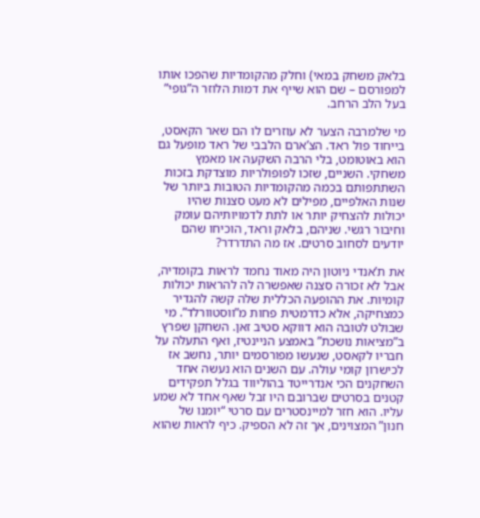בלאק משחק במאי) וחלק מהקומדיות שהפכו אותו למפורסם – שם הוא שייף את דמות הלוזר ה”גופי” בעל הלב הרחב.

מי שלמרבה הצער לא עוזרים לו הם שאר הקאסט, בייחוד פול ראד. הצ’ארם הלבבי של ראד מופעל גם הוא באוטומט, בלי הרבה השקעה או מאמץ משחקי. השניים, שזכו לפופולריות מוצדקת בזכות השתתפותם בכמה מהקומדיות הטובות ביותר של שנות האלפיים, מפילים לא מעט סצנות שהיו יכולות להצחיק יותר או לתת לדמויותיהם עומק וחיבור רגשי. שניהם, בלאק וראד, הוכיחו שהם יודעים לסחוב סרטים. אז מה התדרדר?

את ת’אנדי ניוטון היה מאוד נחמד לראות בקומדיה, אבל לא זכורה סצנה שאפשרה לה להראות יכולות קומיות. את ההופעה הכללית שלה קשה להגדיר כמצחיקה, אלא כדרמטית פחות מ”ווסטוורלד”. מי שבולט לטובה הוא דווקא סטיב זאן. השחקן שפרץ ב”מציאות נושכת” באמצע הניינטיז, ואף התעלה על חבריו לקאסט, שנעשו מפורסמים יותר, נחשב אז לכישרון קומי עולה. עם השנים הוא נעשה אחד השחקנים הכי אנדרייטד בהוליווד בגלל תפקידים קטנים בסרטים שברובם היו זבל שאף אחד לא שמע עליו. הוא חזר למיינסטרים עם סרטי “יומנו של חנון” המצוינים, אך זה לא הספיק. כיף לראות שהוא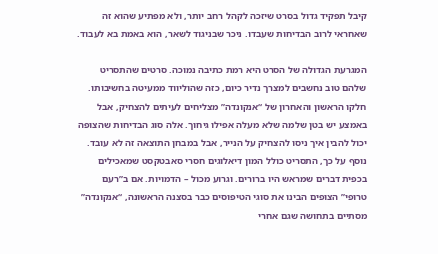קיבל תפקיד גדול בסרט שיזכה לקהל רחב יותר, ולא מפתיע שהוא זה שאחראי לרוב הבדיחות שעבדו. ניכר שבניגוד לשאר, הוא באמת בא לעבוד.

המגרעת הגדולה של הסרט היא רמת כתיבה נמוכה. סרטים שהתסריט שלהם טוב נחשבים למצרך נדיר כיום, כזה שהוליווד ממעיטה בחשיבותו. חלקו הראשון והאחרון של “אנקונדה” מצליחים לעיתים להצחיק, אבל באמצע יש בטן שלמה שלא מעלה אפילו גיחוך. אלה סוג הבדיחות שהצופה יכול להבין איך ניסו להצחיק על הנייר, אבל במבחן התוצאה זה לא עובד. נוסף על כך, התסריט כולל המון דיאלוגים חסרי סאבטקסט שמאכילים בכפית דברים שמראש היו ברורים. וגרוע מכול – הדמויות. אם ב”רעם טרופי” הצופים הבינו את סוגי הטיפוסים כבר בסצנה הראשונה, “אנקונדה” מסתיים בתחושה שגם אחרי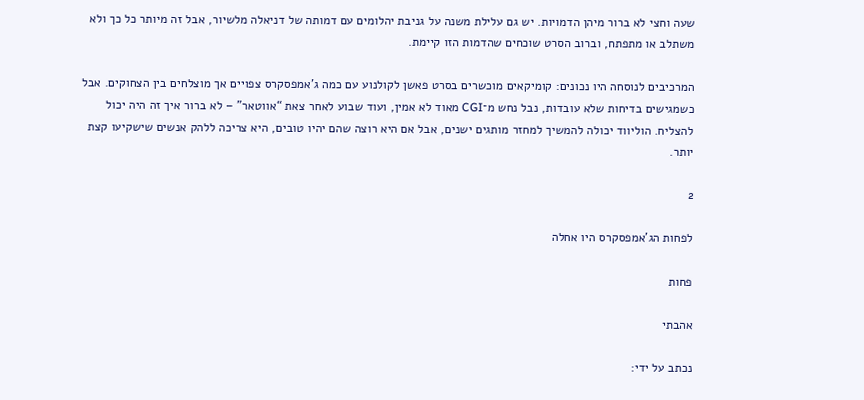שעה וחצי לא ברור מיהן הדמויות. יש גם עלילת משנה על גניבת יהלומים עם דמותה של דניאלה מלשיור, אבל זה מיותר כל כך ולא משתלב או מתפתח, וברוב הסרט שוכחים שהדמות הזו קיימת.

המרכיבים לנוסחה היו נכונים: קומיקאים מוכשרים בסרט פאשן לקולנוע עם כמה ג’אמפסקרס צפויים אך מוצלחים בין הצחוקים. אבל כשמגישים בדיחות שלא עובדות, נבל נחש מ־CGI מאוד לא אמין, ועוד שבוע לאחר צאת “אווטאר” – לא ברור איך זה היה יכול להצליח. הוליווד יכולה להמשיך למחזר מותגים ישנים, אבל אם היא רוצה שהם יהיו טובים, היא צריכה ללהק אנשים שישקיעו קצת יותר.

2

לפחות הג'אמפסקרס היו אחלה

פחות

אהבתי

נכתב על ידי: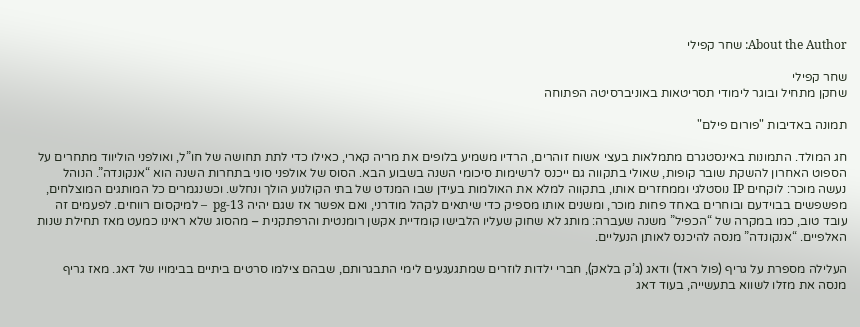About the Author: שחר קפילי

שחר קפילי
שחקן מתחיל ובוגר לימודי תסריטאות באוניברסיטה הפתוחה

תמונה באדיבות "פורום פילם"

חג המולד. התמונות באינסטגרם מתמלאות בעצי אשוח זוהרים, הרדיו משמיע בלופים את מריה קארי, כאילו כדי לתת תחושה של חו”ל, ואולפני הוליווד מתחרים על הספוט האחרון להשקת שובר קופות, שאולי בתקווה גם ייכנס לרשימות סיכומי השנה בשבוע הבא. הסוס של אולפני סוני בתחרות השנה הוא “אנקונדה”. הנוהל נעשה מוכר: לוקחים IP נוסטלגי וממחזרים אותו, בתקווה למלא את האולמות בעידן שבו המנדט של בתי הקולנוע הולך ונחלש. וכשנגמרים כל המותגים המוצלחים, מפשפשים בבוידעם ובוחרים באחד פחות מוכר, ומשנים אותו מספיק כדי שיתאים לקהל מודרני, ואם אפשר אז שגם יהיה pg-13  – למיקסום רווחים. לפעמים זה עובד טוב, כמו במקרה של “הכפיל” משנה שעברה: מותג לא שחוק שעליו הלבישו קומדיית אקשן רומנטית והרפתקנית – מהסוג שלא ראינו כמעט מאז תחילת שנות האלפיים. “אנקונדה” מנסה להיכנס לאותן הנעליים.

העלילה מספרת על גריף (פול ראד) ודאג (ג’ק בלאק), חברי ילדות לוזרים שמתגעגעים לימי התבגרותם, שבהם צילמו סרטים ביתיים בבימויו של דאג. מאז גריף מנסה את מזלו לשווא בתעשייה, בעוד דאג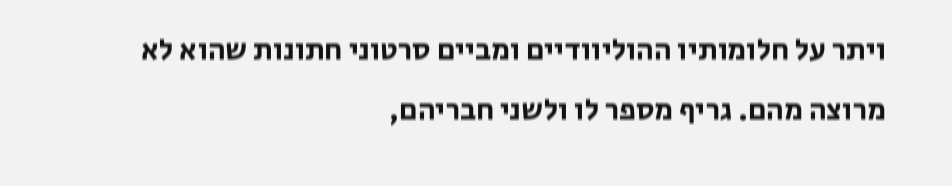ויתר על חלומותיו ההוליוודיים ומביים סרטוני חתונות שהוא לא מרוצה מהם. גריף מספר לו ולשני חבריהם,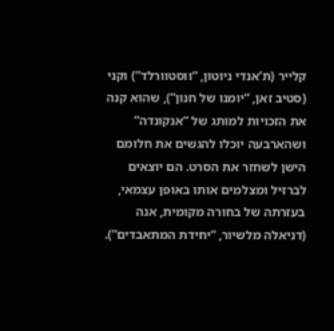קלייר (ת’אנדי ניוטון, “ווסטוורלד”) וקני (סטיב זאן, “יומנו של חנון”), שהוא קנה את הזכויות למותג של “אנקונדה” ושהארבעה יוכלו להגשים את חלומם הישן לשחזר את הסרט. הם יוצאים לברזיל ומצלמים אותו באופן עצמאי, בעזרתה של בחורה מקומית, אנה (דניאלה מלשיור, “יחידת המתאבדים”).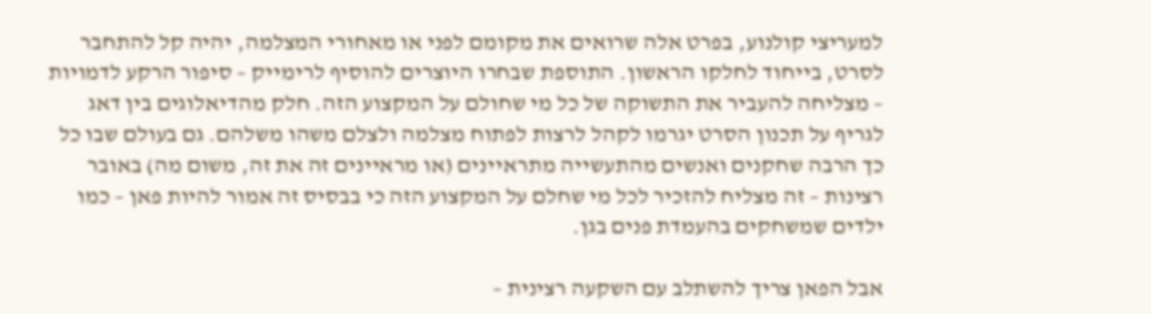למעריצי קולנוע, בפרט אלה שרואים את מקומם לפני או מאחורי המצלמה, יהיה קל להתחבר לסרט, בייחוד לחלקו הראשון. התוספת שבחרו היוצרים להוסיף לרימייק – סיפור הרקע לדמויות – מצליחה להעביר את התשוקה של כל מי שחולם על המקצוע הזה. חלק מהדיאלוגים בין דאג לגריף על תכנון הסרט יגרמו לקהל לרצות לפתוח מצלמה ולצלם משהו משלהם. גם בעולם שבו כל כך הרבה שחקנים ואנשים מהתעשייה מתראיינים (או מראיינים זה את זה, משום מה) באובר רצינות – זה מצליח להזכיר לכל מי שחלם על המקצוע הזה כי בבסיס זה אמור להיות פאן – כמו ילדים שמשחקים בהעמדת פנים בגן.

אבל הפאן צריך להשתלב עם השקעה רצינית –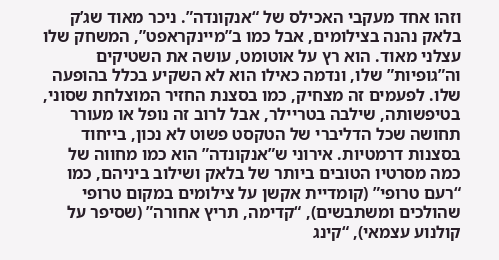וזהו אחד מעקבי האכילס של “אנקונדה”. ניכר מאוד שג’ק בלאק נהנה בצילומים, אבל כמו ב”מיינקראפט”, המשחק שלו עצלני מאוד. הוא רץ על אוטומט, עושה את השטיקים וה”גופיות” שלו, ונדמה כאילו הוא לא השקיע בכלל בהופעה שלו. לפעמים זה מצחיק, כמו בסצנת החזיר המוצלחת שסוני, בטיפשותה, שילבה בטריילר, אבל לרוב זה נופל או מעורר תחושה שכל הדליברי של הטקסט פשוט לא נכון, בייחוד בסצנות דרמטיות. אירוני ש”אנקונדה” הוא כמו מחווה של כמה מסרטיו הטובים ביותר של בלאק ושילוב ביניהם, כמו “רעם טרופי” (קומדיית אקשן על צילומים במקום טרופי שהולכים ומשתבשים), “קדימה, תריץ אחורה” (שסיפר על קולנוע עצמאי), “קינג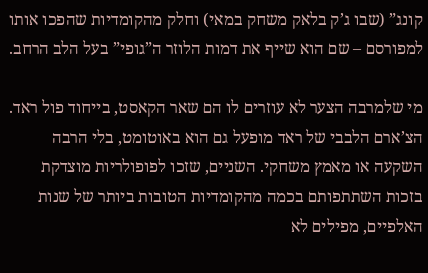קונג” (שבו ג’ק בלאק משחק במאי) וחלק מהקומדיות שהפכו אותו למפורסם – שם הוא שייף את דמות הלוזר ה”גופי” בעל הלב הרחב.

מי שלמרבה הצער לא עוזרים לו הם שאר הקאסט, בייחוד פול ראד. הצ’ארם הלבבי של ראד מופעל גם הוא באוטומט, בלי הרבה השקעה או מאמץ משחקי. השניים, שזכו לפופולריות מוצדקת בזכות השתתפותם בכמה מהקומדיות הטובות ביותר של שנות האלפיים, מפילים לא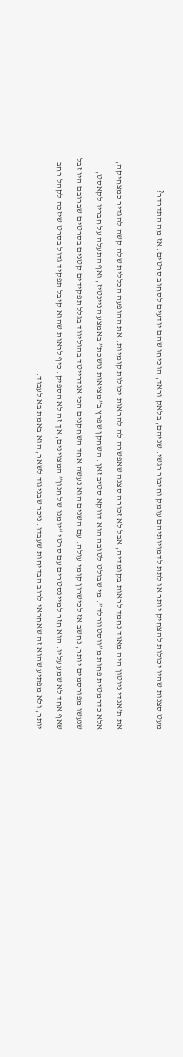מעט סצנות שהיו יכולות להצחיק יותר או לתת לדמויותיהם עומק וחיבור רגשי. שניהם, בלאק וראד, הוכיחו שהם יודעים לסחוב סרטים. אז מה התדרדר?

את ת’אנדי ניוטון היה מאוד נחמד לראות בקומדיה, אבל לא זכורה סצנה שאפשרה לה להראות יכולות קומיות. את ההופעה הכללית שלה קשה להגדיר כמצחיקה, אלא כדרמטית פחות מ”ווסטוורלד”. מי שבולט לטובה הוא דווקא סטיב זאן. השחקן שפרץ ב”מציאות נושכת” באמצע הניינטיז, ואף התעלה על חבריו לקאסט, שנעשו מפורסמים יותר, נחשב אז לכישרון קומי עולה. עם השנים הוא נעשה אחד השחקנים הכי אנדרייטד בהוליווד בגלל תפקידים קטנים בסרטים שברובם היו זבל שאף אחד לא שמע עליו. הוא חזר למיינסטרים עם סרטי “יומנו של חנון” המצוינים, אך זה לא הספיק. כיף לראות שהוא קיבל תפקיד גדול בסרט שיזכה לקהל רחב יותר, ולא מפתיע שהוא זה שאחראי לרוב הבדיחות שעבדו. ניכר שבניגוד לשאר, הוא באמת בא לעבוד.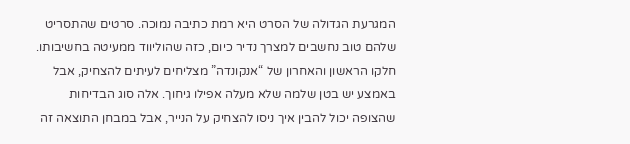המגרעת הגדולה של הסרט היא רמת כתיבה נמוכה. סרטים שהתסריט שלהם טוב נחשבים למצרך נדיר כיום, כזה שהוליווד ממעיטה בחשיבותו. חלקו הראשון והאחרון של “אנקונדה” מצליחים לעיתים להצחיק, אבל באמצע יש בטן שלמה שלא מעלה אפילו גיחוך. אלה סוג הבדיחות שהצופה יכול להבין איך ניסו להצחיק על הנייר, אבל במבחן התוצאה זה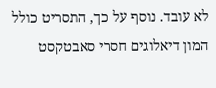לא עובד. נוסף על כך, התסריט כולל המון דיאלוגים חסרי סאבטקסט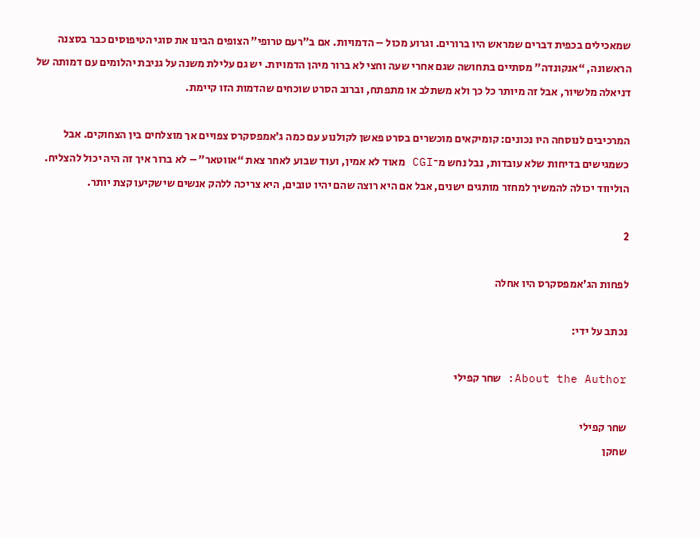שמאכילים בכפית דברים שמראש היו ברורים. וגרוע מכול – הדמויות. אם ב”רעם טרופי” הצופים הבינו את סוגי הטיפוסים כבר בסצנה הראשונה, “אנקונדה” מסתיים בתחושה שגם אחרי שעה וחצי לא ברור מיהן הדמויות. יש גם עלילת משנה על גניבת יהלומים עם דמותה של דניאלה מלשיור, אבל זה מיותר כל כך ולא משתלב או מתפתח, וברוב הסרט שוכחים שהדמות הזו קיימת.

המרכיבים לנוסחה היו נכונים: קומיקאים מוכשרים בסרט פאשן לקולנוע עם כמה ג’אמפסקרס צפויים אך מוצלחים בין הצחוקים. אבל כשמגישים בדיחות שלא עובדות, נבל נחש מ־CGI מאוד לא אמין, ועוד שבוע לאחר צאת “אווטאר” – לא ברור איך זה היה יכול להצליח. הוליווד יכולה להמשיך למחזר מותגים ישנים, אבל אם היא רוצה שהם יהיו טובים, היא צריכה ללהק אנשים שישקיעו קצת יותר.

2

לפחות הג'אמפסקרס היו אחלה

נכתב על ידי:

About the Author: שחר קפילי

שחר קפילי
שחקן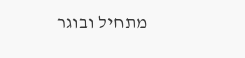מתחיל ובוגר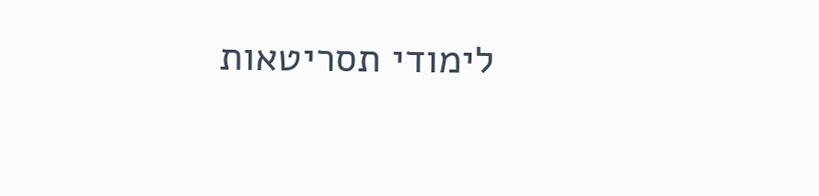לימודי תסריטאות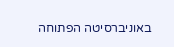באוניברסיטה הפתוחה